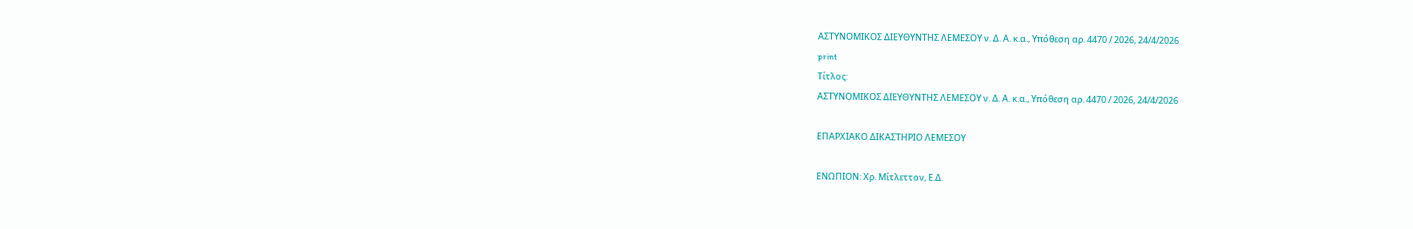ΑΣΤΥΝΟΜΙΚΟΣ ΔΙΕΥΘΥΝΤΗΣ ΛΕΜΕΣΟΥ ν. Δ. Α. κ.α., Υπόθεση αρ. 4470 / 2026, 24/4/2026
print
Τίτλος:
ΑΣΤΥΝΟΜΙΚΟΣ ΔΙΕΥΘΥΝΤΗΣ ΛΕΜΕΣΟΥ ν. Δ. Α. κ.α., Υπόθεση αρ. 4470 / 2026, 24/4/2026

ΕΠΑΡΧΙΑΚΟ ΔΙΚΑΣΤΗΡΙΟ ΛΕΜΕΣΟΥ

ΕΝΩΠΙΟΝ: Χρ. Μίτλεττον, Ε.Δ.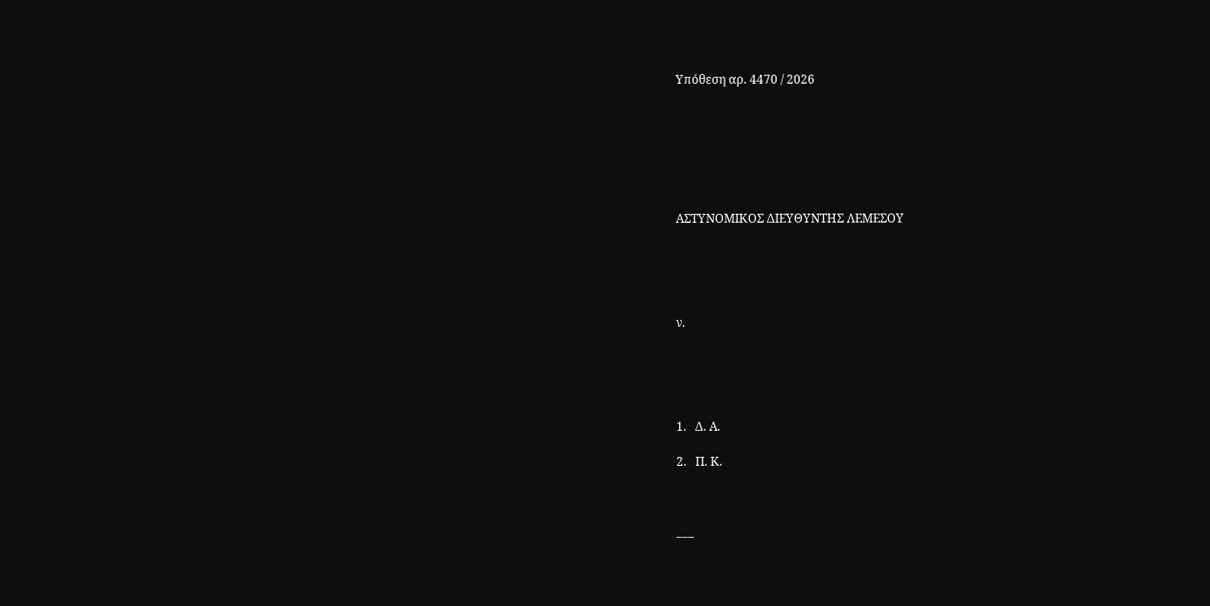Υπόθεση αρ. 4470 / 2026







ΑΣΤΥΝΟΜΙΚΟΣ ΔΙΕΥΘΥΝΤΗΣ ΛΕΜΕΣΟΥ





ν.





1.   Δ. Α.

2.   Π. Κ.



___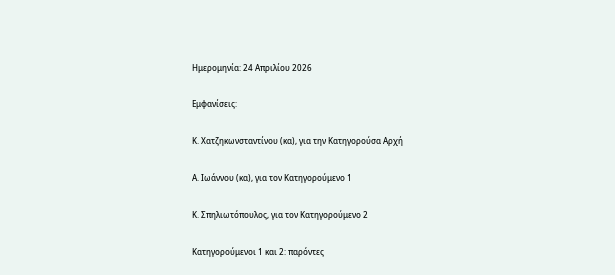Ημερομηνία: 24 Απριλίου 2026

Εμφανίσεις:

Κ. Χατζηκωνσταντίνου (κα), για την Κατηγορούσα Αρχή

Α. Ιωάννου (κα), για τον Κατηγορούμενο 1

Κ. Σπηλιωτόπουλος, για τον Κατηγορούμενο 2

Κατηγορούμενοι 1 και 2: παρόντες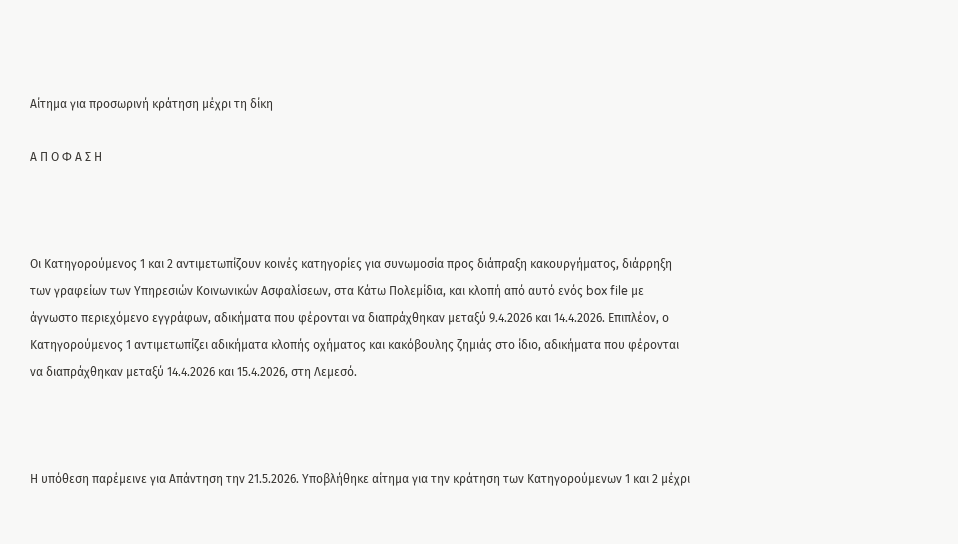Αίτημα για προσωρινή κράτηση μέχρι τη δίκη

Α Π Ο Φ Α Σ Η



Οι Κατηγορούμενος 1 και 2 αντιμετωπίζουν κοινές κατηγορίες για συνωμοσία προς διάπραξη κακουργήματος, διάρρηξη των γραφείων των Υπηρεσιών Κοινωνικών Ασφαλίσεων, στα Κάτω Πολεμίδια, και κλοπή από αυτό ενός box file με άγνωστο περιεχόμενο εγγράφων, αδικήματα που φέρονται να διαπράχθηκαν μεταξύ 9.4.2026 και 14.4.2026. Επιπλέον, ο Κατηγορούμενος 1 αντιμετωπίζει αδικήματα κλοπής οχήματος και κακόβουλης ζημιάς στο ίδιο, αδικήματα που φέρονται να διαπράχθηκαν μεταξύ 14.4.2026 και 15.4.2026, στη Λεμεσό.



Η υπόθεση παρέμεινε για Απάντηση την 21.5.2026. Υποβλήθηκε αίτημα για την κράτηση των Κατηγορούμενων 1 και 2 μέχρι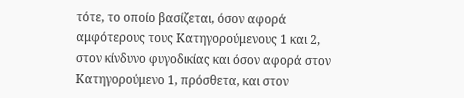τότε, το οποίο βασίζεται, όσον αφορά αμφότερους τους Κατηγορούμενους 1 και 2, στον κίνδυνο φυγοδικίας και όσον αφορά στον Κατηγορούμενο 1, πρόσθετα, και στον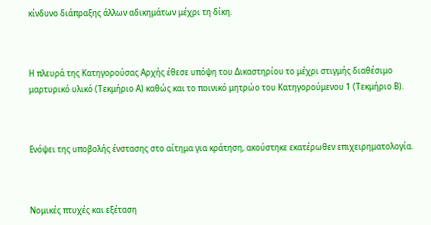κίνδυνο διάπραξης άλλων αδικημάτων μέχρι τη δίκη.



Η πλευρά της Κατηγορούσας Αρχής έθεσε υπόψη του Δικαστηρίου το μέχρι στιγμής διαθέσιμο μαρτυρικό υλικό (Τεκμήριο Α) καθώς και το ποινικό μητρώο του Κατηγορούμενου 1 (Τεκμήριο Β).



Ενόψει της υποβολής ένστασης στο αίτημα για κράτηση, ακούστηκε εκατέρωθεν επιχειρηματολογία.



Νομικές πτυχές και εξέταση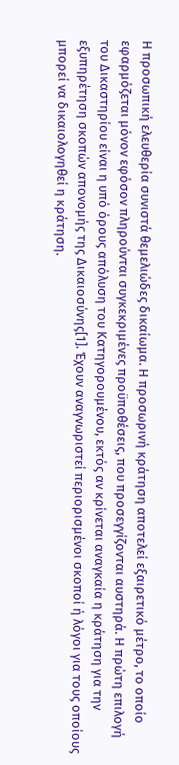Η προσωπική ελευθερία συνιστά θεμελιώδες δικαίωμα. Η προσωρινή κράτηση αποτελεί εξαιρετικό μέτρο, το οποίο εφαρμόζεται μόνον εφόσον πληρούνται συγκεκριμένες προϋποθέσεις, που προσεγγίζονται αυστηρά. Η πρώτη επιλογή του Δικαστηρίου είναι η υπό όρους απόλυση του Κατηγορουμένου, εκτός αν κρίνεται αναγκαία η κράτηση για την εξυπηρέτηση σκοπών απονομής της Δικαιοσύνης[1]. Έχουν αναγνωριστεί περιορισμένοι σκοποί ή λόγοι για τους οποίους μπορεί να δικαιολογηθεί η κράτηση.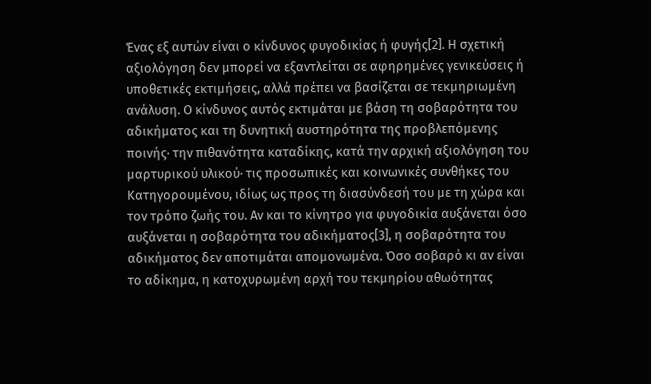Ένας εξ αυτών είναι ο κίνδυνος φυγοδικίας ή φυγής[2]. Η σχετική αξιολόγηση δεν μπορεί να εξαντλείται σε αφηρημένες γενικεύσεις ή υποθετικές εκτιμήσεις, αλλά πρέπει να βασίζεται σε τεκμηριωμένη ανάλυση. Ο κίνδυνος αυτός εκτιμάται με βάση τη σοβαρότητα του αδικήματος και τη δυνητική αυστηρότητα της προβλεπόμενης ποινής· την πιθανότητα καταδίκης, κατά την αρχική αξιολόγηση του μαρτυρικού υλικού· τις προσωπικές και κοινωνικές συνθήκες του Κατηγορουμένου, ιδίως ως προς τη διασύνδεσή του με τη χώρα και τον τρόπο ζωής του. Αν και το κίνητρο για φυγοδικία αυξάνεται όσο αυξάνεται η σοβαρότητα του αδικήματος[3], η σοβαρότητα του αδικήματος δεν αποτιμάται απομονωμένα. Όσο σοβαρό κι αν είναι το αδίκημα, η κατοχυρωμένη αρχή του τεκμηρίου αθωότητας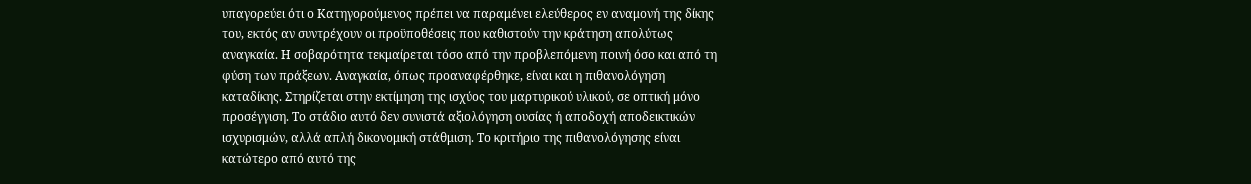υπαγορεύει ότι ο Κατηγορούμενος πρέπει να παραμένει ελεύθερος εν αναμονή της δίκης του, εκτός αν συντρέχουν οι προϋποθέσεις που καθιστούν την κράτηση απολύτως αναγκαία. Η σοβαρότητα τεκμαίρεται τόσο από την προβλεπόμενη ποινή όσο και από τη φύση των πράξεων. Αναγκαία, όπως προαναφέρθηκε, είναι και η πιθανολόγηση καταδίκης. Στηρίζεται στην εκτίμηση της ισχύος του μαρτυρικού υλικού, σε οπτική μόνο προσέγγιση. Το στάδιο αυτό δεν συνιστά αξιολόγηση ουσίας ή αποδοχή αποδεικτικών ισχυρισμών, αλλά απλή δικονομική στάθμιση. Το κριτήριο της πιθανολόγησης είναι κατώτερο από αυτό της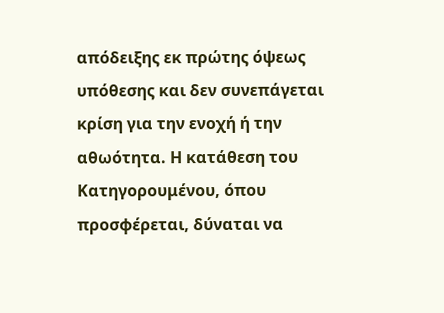απόδειξης εκ πρώτης όψεως υπόθεσης και δεν συνεπάγεται κρίση για την ενοχή ή την αθωότητα. Η κατάθεση του Κατηγορουμένου, όπου προσφέρεται, δύναται να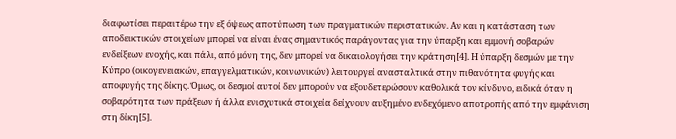διαφωτίσει περαιτέρω την εξ όψεως αποτύπωση των πραγματικών περιστατικών. Αν και η κατάσταση των αποδεικτικών στοιχείων μπορεί να είναι ένας σημαντικός παράγοντας για την ύπαρξη και εμμονή σοβαρών ενδείξεων ενοχής, και πάλι, από μόνη της, δεν μπορεί να δικαιολογήσει την κράτηση[4]. Η ύπαρξη δεσμών με την Κύπρο (οικογενειακών, επαγγελματικών, κοινωνικών) λειτουργεί ανασταλτικά στην πιθανότητα φυγής και αποφυγής της δίκης. Όμως, οι δεσμοί αυτοί δεν μπορούν να εξουδετερώσουν καθολικά τον κίνδυνο, ειδικά όταν η σοβαρότητα των πράξεων ή άλλα ενισχυτικά στοιχεία δείχνουν αυξημένο ενδεχόμενο αποτροπής από την εμφάνιση στη δίκη[5].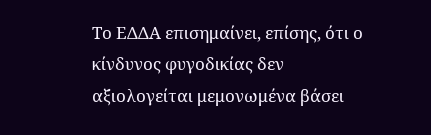Το ΕΔΔΑ επισημαίνει, επίσης, ότι ο κίνδυνος φυγοδικίας δεν αξιολογείται μεμονωμένα βάσει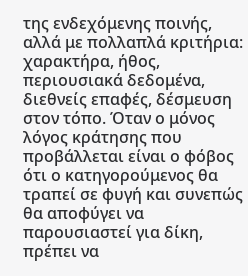της ενδεχόμενης ποινής, αλλά με πολλαπλά κριτήρια: χαρακτήρα, ήθος, περιουσιακά δεδομένα, διεθνείς επαφές, δέσμευση στον τόπο. Όταν ο μόνος λόγος κράτησης που προβάλλεται είναι ο φόβος ότι ο κατηγορούμενος θα τραπεί σε φυγή και συνεπώς θα αποφύγει να παρουσιαστεί για δίκη, πρέπει να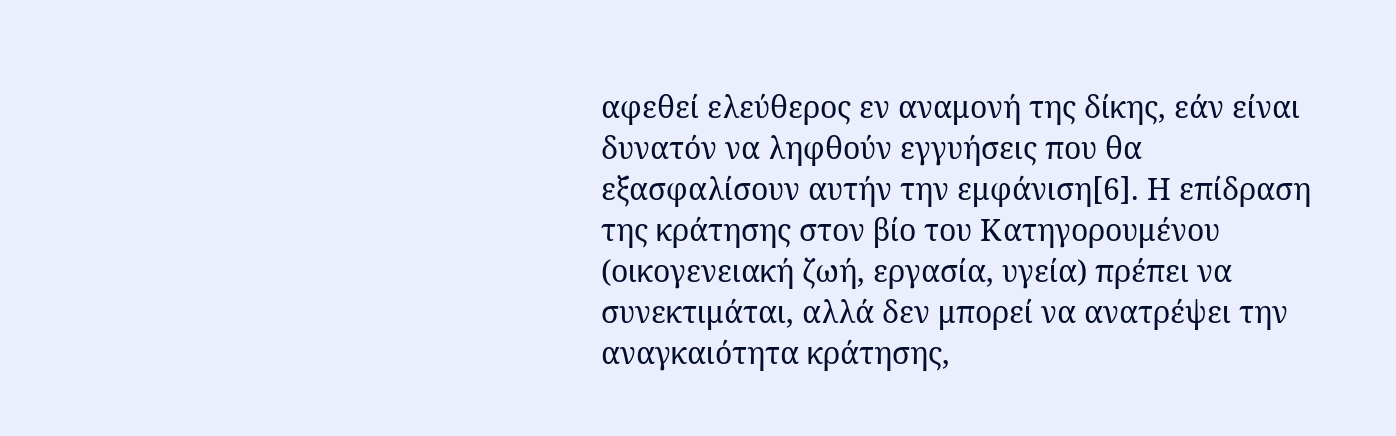αφεθεί ελεύθερος εν αναμονή της δίκης, εάν είναι δυνατόν να ληφθούν εγγυήσεις που θα εξασφαλίσουν αυτήν την εμφάνιση[6]. Η επίδραση της κράτησης στον βίο του Κατηγορουμένου (οικογενειακή ζωή, εργασία, υγεία) πρέπει να συνεκτιμάται, αλλά δεν μπορεί να ανατρέψει την αναγκαιότητα κράτησης,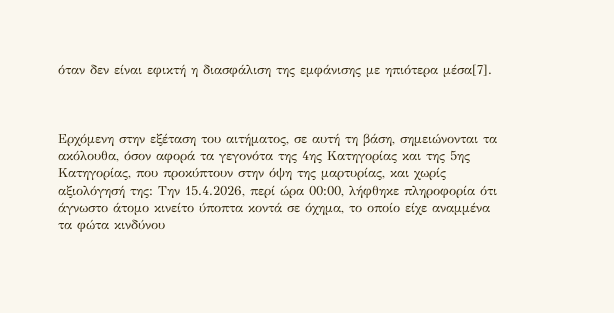όταν δεν είναι εφικτή η διασφάλιση της εμφάνισης με ηπιότερα μέσα[7].



Ερχόμενη στην εξέταση του αιτήματος, σε αυτή τη βάση, σημειώνονται τα ακόλουθα, όσον αφορά τα γεγονότα της 4ης Κατηγορίας και της 5ης Κατηγορίας, που προκύπτουν στην όψη της μαρτυρίας, και χωρίς αξιολόγησή της: Την 15.4.2026, περί ώρα 00:00, λήφθηκε πληροφορία ότι άγνωστο άτομο κινείτο ύποπτα κοντά σε όχημα, το οποίο είχε αναμμένα τα φώτα κινδύνου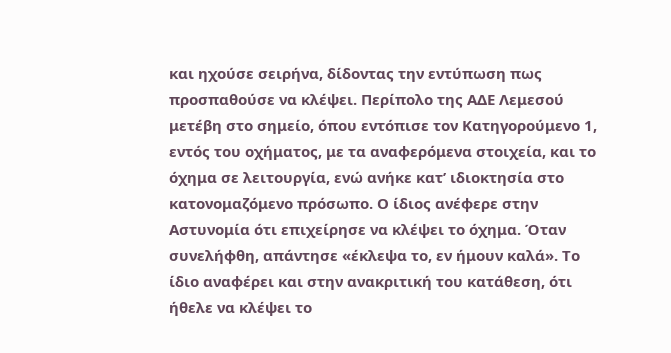και ηχούσε σειρήνα, δίδοντας την εντύπωση πως προσπαθούσε να κλέψει. Περίπολο της ΑΔΕ Λεμεσού μετέβη στο σημείο, όπου εντόπισε τον Κατηγορούμενο 1, εντός του οχήματος, με τα αναφερόμενα στοιχεία, και το όχημα σε λειτουργία, ενώ ανήκε κατ’ ιδιοκτησία στο κατονομαζόμενο πρόσωπο. Ο ίδιος ανέφερε στην Αστυνομία ότι επιχείρησε να κλέψει το όχημα. Όταν συνελήφθη, απάντησε «έκλεψα το, εν ήμουν καλά». Το ίδιο αναφέρει και στην ανακριτική του κατάθεση, ότι ήθελε να κλέψει το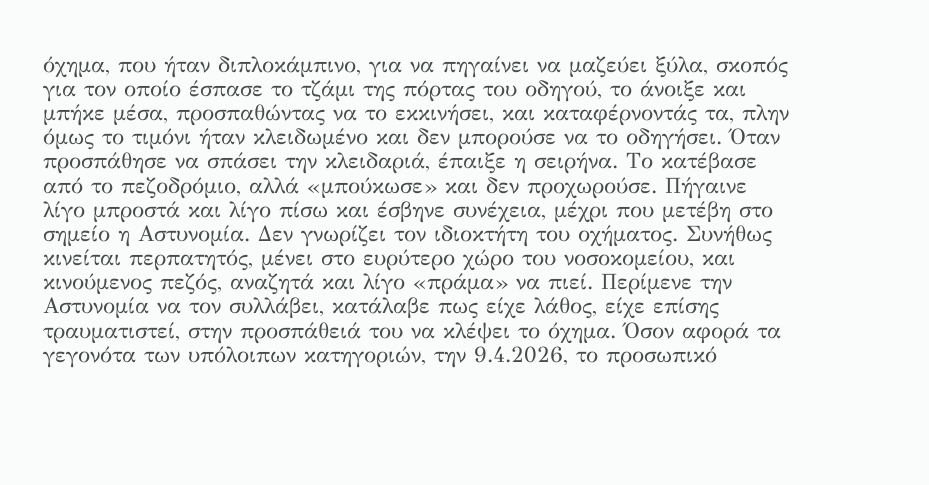όχημα, που ήταν διπλοκάμπινο, για να πηγαίνει να μαζεύει ξύλα, σκοπός για τον οποίο έσπασε το τζάμι της πόρτας του οδηγού, το άνοιξε και μπήκε μέσα, προσπαθώντας να το εκκινήσει, και καταφέρνοντάς τα, πλην όμως το τιμόνι ήταν κλειδωμένο και δεν μπορούσε να το οδηγήσει. Όταν προσπάθησε να σπάσει την κλειδαριά, έπαιξε η σειρήνα. Το κατέβασε από το πεζοδρόμιο, αλλά «μπούκωσε» και δεν προχωρούσε. Πήγαινε λίγο μπροστά και λίγο πίσω και έσβηνε συνέχεια, μέχρι που μετέβη στο σημείο η Αστυνομία. Δεν γνωρίζει τον ιδιοκτήτη του οχήματος. Συνήθως κινείται περπατητός, μένει στο ευρύτερο χώρο του νοσοκομείου, και κινούμενος πεζός, αναζητά και λίγο «πράμα» να πιεί. Περίμενε την Αστυνομία να τον συλλάβει, κατάλαβε πως είχε λάθος, είχε επίσης τραυματιστεί, στην προσπάθειά του να κλέψει το όχημα. Όσον αφορά τα γεγονότα των υπόλοιπων κατηγοριών, την 9.4.2026, το προσωπικό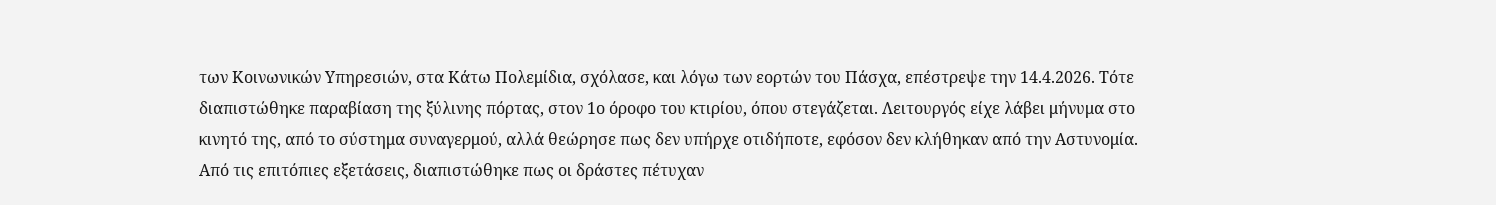των Κοινωνικών Υπηρεσιών, στα Κάτω Πολεμίδια, σχόλασε, και λόγω των εορτών του Πάσχα, επέστρεψε την 14.4.2026. Τότε διαπιστώθηκε παραβίαση της ξύλινης πόρτας, στον 1ο όροφο του κτιρίου, όπου στεγάζεται. Λειτουργός είχε λάβει μήνυμα στο κινητό της, από το σύστημα συναγερμού, αλλά θεώρησε πως δεν υπήρχε οτιδήποτε, εφόσον δεν κλήθηκαν από την Αστυνομία. Από τις επιτόπιες εξετάσεις, διαπιστώθηκε πως οι δράστες πέτυχαν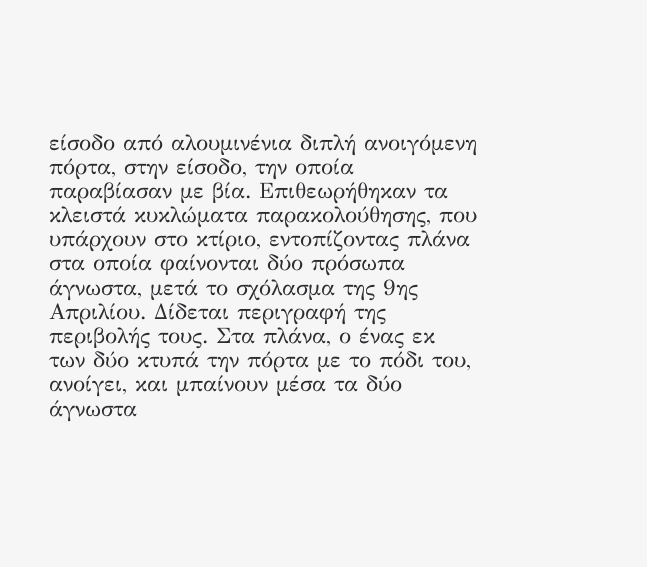είσοδο από αλουμινένια διπλή ανοιγόμενη πόρτα, στην είσοδο, την οποία παραβίασαν με βία. Επιθεωρήθηκαν τα κλειστά κυκλώματα παρακολούθησης, που υπάρχουν στο κτίριο, εντοπίζοντας πλάνα στα οποία φαίνονται δύο πρόσωπα άγνωστα, μετά το σχόλασμα της 9ης Απριλίου. Δίδεται περιγραφή της περιβολής τους. Στα πλάνα, ο ένας εκ των δύο κτυπά την πόρτα με το πόδι του, ανοίγει, και μπαίνουν μέσα τα δύο άγνωστα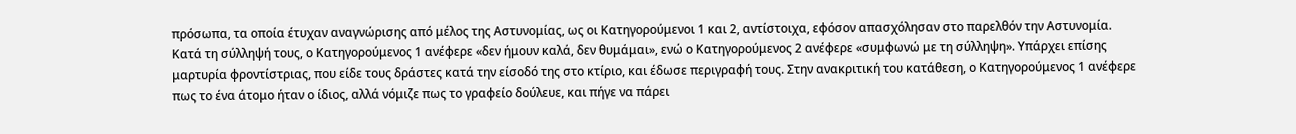πρόσωπα, τα οποία έτυχαν αναγνώρισης από μέλος της Αστυνομίας, ως οι Κατηγορούμενοι 1 και 2, αντίστοιχα, εφόσον απασχόλησαν στο παρελθόν την Αστυνομία. Κατά τη σύλληψή τους, ο Κατηγορούμενος 1 ανέφερε «δεν ήμουν καλά, δεν θυμάμαι», ενώ ο Κατηγορούμενος 2 ανέφερε «συμφωνώ με τη σύλληψη». Υπάρχει επίσης μαρτυρία φροντίστριας, που είδε τους δράστες κατά την είσοδό της στο κτίριο, και έδωσε περιγραφή τους. Στην ανακριτική του κατάθεση, ο Κατηγορούμενος 1 ανέφερε πως το ένα άτομο ήταν ο ίδιος, αλλά νόμιζε πως το γραφείο δούλευε, και πήγε να πάρει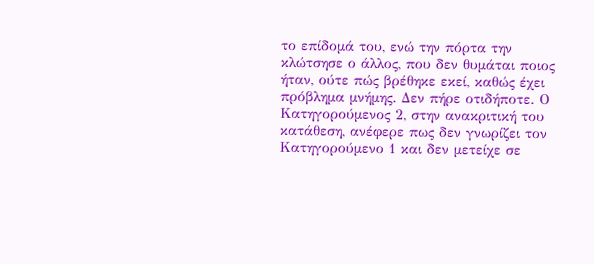το επίδομά του, ενώ την πόρτα την κλώτσησε ο άλλος, που δεν θυμάται ποιος ήταν, ούτε πώς βρέθηκε εκεί, καθώς έχει πρόβλημα μνήμης. Δεν πήρε οτιδήποτε. Ο Κατηγορούμενος 2, στην ανακριτική του κατάθεση, ανέφερε πως δεν γνωρίζει τον Κατηγορούμενο 1 και δεν μετείχε σε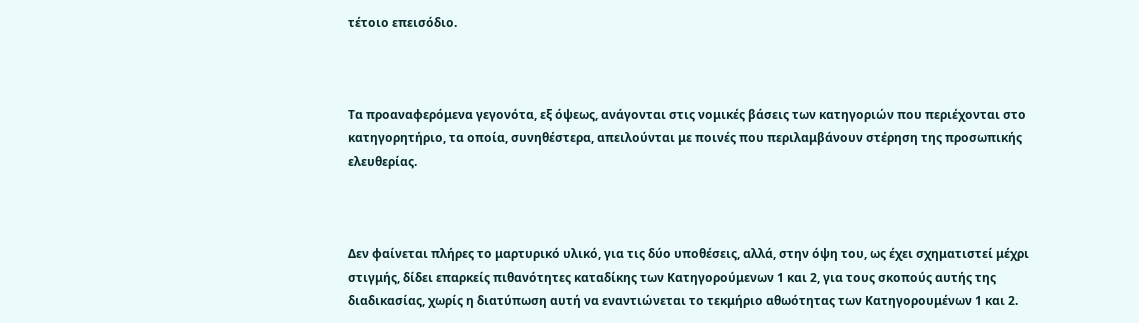τέτοιο επεισόδιο.



Τα προαναφερόμενα γεγονότα, εξ όψεως, ανάγονται στις νομικές βάσεις των κατηγοριών που περιέχονται στο κατηγορητήριο, τα οποία, συνηθέστερα, απειλούνται με ποινές που περιλαμβάνουν στέρηση της προσωπικής ελευθερίας.



Δεν φαίνεται πλήρες το μαρτυρικό υλικό, για τις δύο υποθέσεις, αλλά, στην όψη του, ως έχει σχηματιστεί μέχρι στιγμής, δίδει επαρκείς πιθανότητες καταδίκης των Κατηγορούμενων 1 και 2, για τους σκοπούς αυτής της διαδικασίας, χωρίς η διατύπωση αυτή να εναντιώνεται το τεκμήριο αθωότητας των Κατηγορουμένων 1 και 2.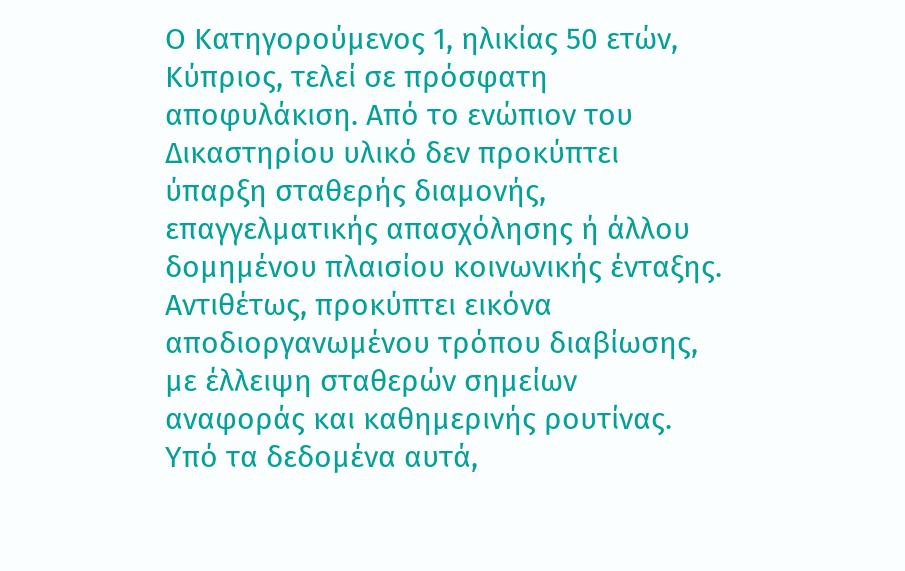Ο Κατηγορούμενος 1, ηλικίας 50 ετών, Κύπριος, τελεί σε πρόσφατη αποφυλάκιση. Από το ενώπιον του Δικαστηρίου υλικό δεν προκύπτει ύπαρξη σταθερής διαμονής, επαγγελματικής απασχόλησης ή άλλου δομημένου πλαισίου κοινωνικής ένταξης. Αντιθέτως, προκύπτει εικόνα αποδιοργανωμένου τρόπου διαβίωσης, με έλλειψη σταθερών σημείων αναφοράς και καθημερινής ρουτίνας. Υπό τα δεδομένα αυτά,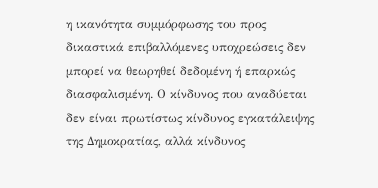η ικανότητα συμμόρφωσης του προς δικαστικά επιβαλλόμενες υποχρεώσεις δεν μπορεί να θεωρηθεί δεδομένη ή επαρκώς διασφαλισμένη. Ο κίνδυνος που αναδύεται δεν είναι πρωτίστως κίνδυνος εγκατάλειψης της Δημοκρατίας, αλλά κίνδυνος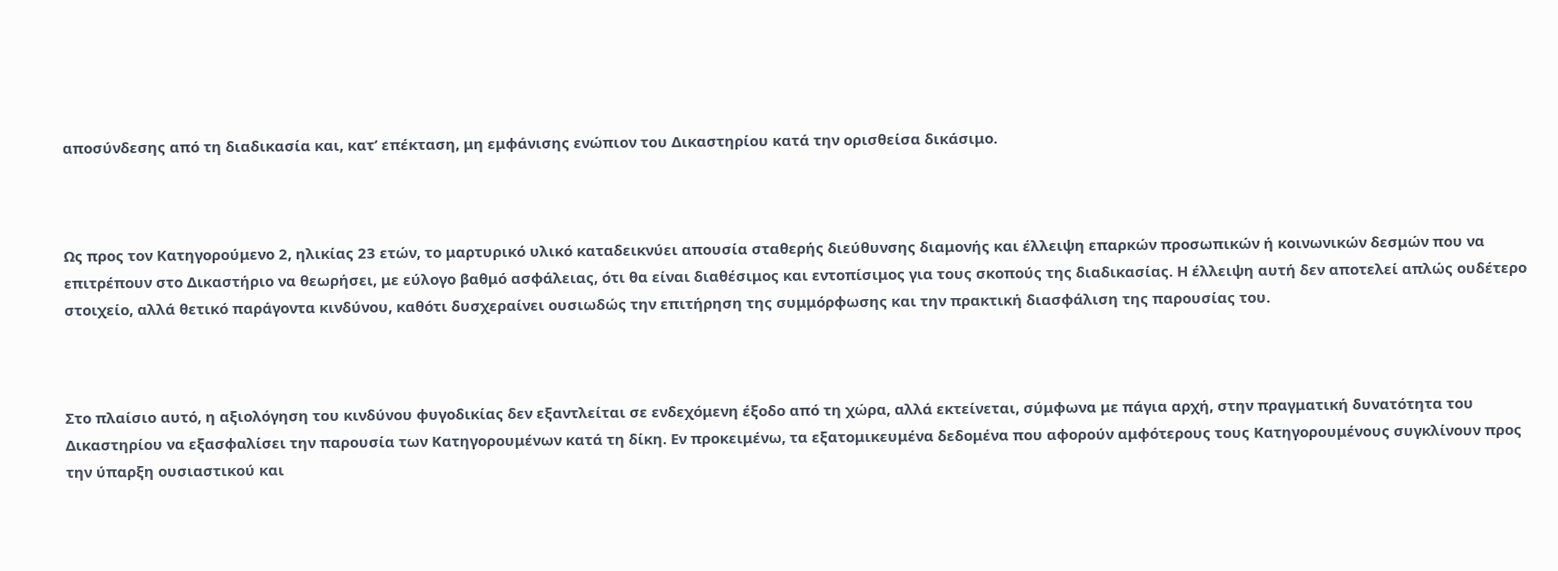αποσύνδεσης από τη διαδικασία και, κατ’ επέκταση, μη εμφάνισης ενώπιον του Δικαστηρίου κατά την ορισθείσα δικάσιμο.



Ως προς τον Κατηγορούμενο 2, ηλικίας 23 ετών, το μαρτυρικό υλικό καταδεικνύει απουσία σταθερής διεύθυνσης διαμονής και έλλειψη επαρκών προσωπικών ή κοινωνικών δεσμών που να επιτρέπουν στο Δικαστήριο να θεωρήσει, με εύλογο βαθμό ασφάλειας, ότι θα είναι διαθέσιμος και εντοπίσιμος για τους σκοπούς της διαδικασίας. Η έλλειψη αυτή δεν αποτελεί απλώς ουδέτερο στοιχείο, αλλά θετικό παράγοντα κινδύνου, καθότι δυσχεραίνει ουσιωδώς την επιτήρηση της συμμόρφωσης και την πρακτική διασφάλιση της παρουσίας του.



Στο πλαίσιο αυτό, η αξιολόγηση του κινδύνου φυγοδικίας δεν εξαντλείται σε ενδεχόμενη έξοδο από τη χώρα, αλλά εκτείνεται, σύμφωνα με πάγια αρχή, στην πραγματική δυνατότητα του Δικαστηρίου να εξασφαλίσει την παρουσία των Κατηγορουμένων κατά τη δίκη. Εν προκειμένω, τα εξατομικευμένα δεδομένα που αφορούν αμφότερους τους Κατηγορουμένους συγκλίνουν προς την ύπαρξη ουσιαστικού και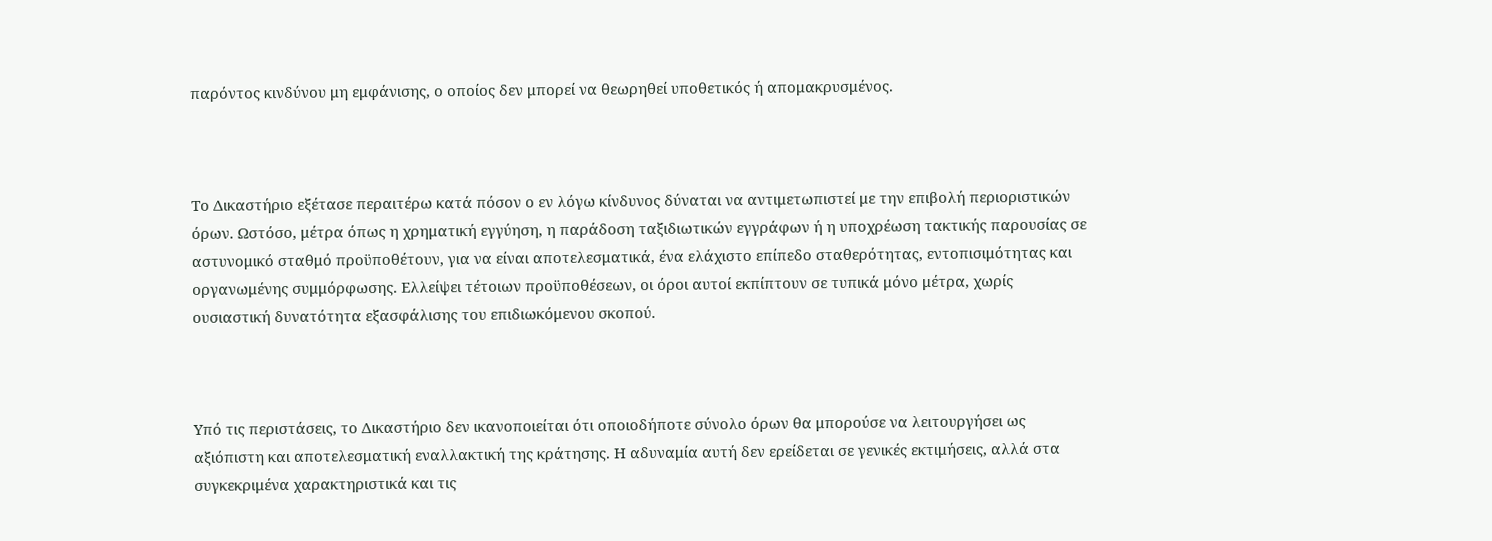παρόντος κινδύνου μη εμφάνισης, ο οποίος δεν μπορεί να θεωρηθεί υποθετικός ή απομακρυσμένος.



Το Δικαστήριο εξέτασε περαιτέρω κατά πόσον ο εν λόγω κίνδυνος δύναται να αντιμετωπιστεί με την επιβολή περιοριστικών όρων. Ωστόσο, μέτρα όπως η χρηματική εγγύηση, η παράδοση ταξιδιωτικών εγγράφων ή η υποχρέωση τακτικής παρουσίας σε αστυνομικό σταθμό προϋποθέτουν, για να είναι αποτελεσματικά, ένα ελάχιστο επίπεδο σταθερότητας, εντοπισιμότητας και οργανωμένης συμμόρφωσης. Ελλείψει τέτοιων προϋποθέσεων, οι όροι αυτοί εκπίπτουν σε τυπικά μόνο μέτρα, χωρίς ουσιαστική δυνατότητα εξασφάλισης του επιδιωκόμενου σκοπού.



Υπό τις περιστάσεις, το Δικαστήριο δεν ικανοποιείται ότι οποιοδήποτε σύνολο όρων θα μπορούσε να λειτουργήσει ως αξιόπιστη και αποτελεσματική εναλλακτική της κράτησης. Η αδυναμία αυτή δεν ερείδεται σε γενικές εκτιμήσεις, αλλά στα συγκεκριμένα χαρακτηριστικά και τις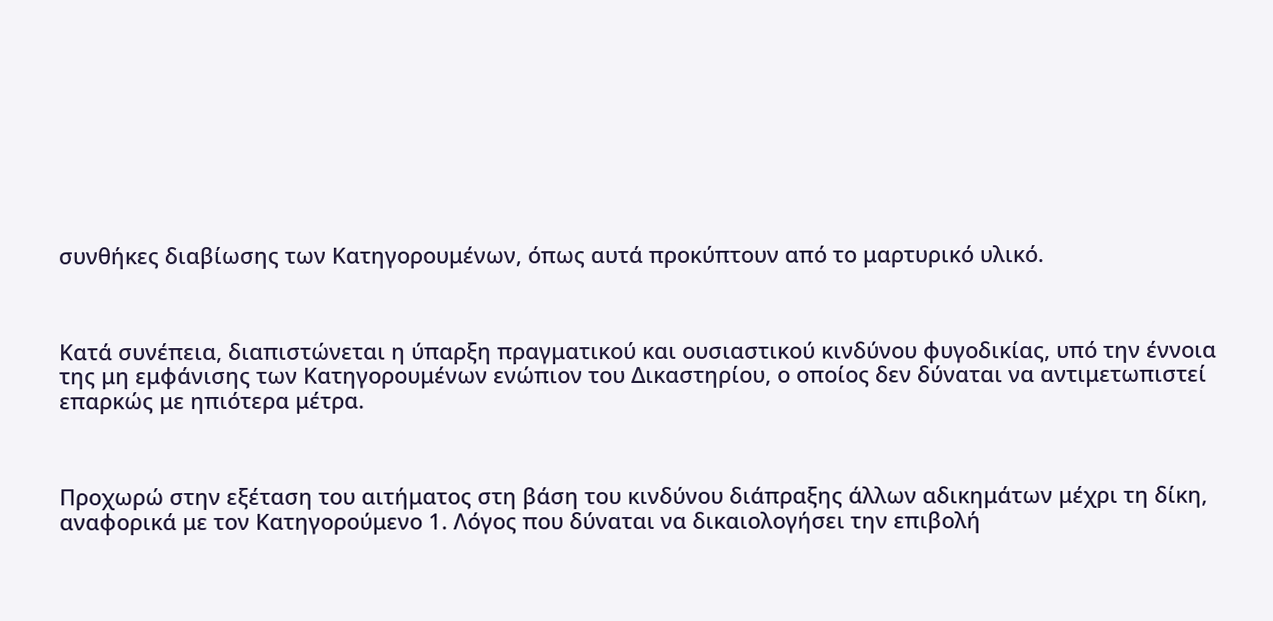συνθήκες διαβίωσης των Κατηγορουμένων, όπως αυτά προκύπτουν από το μαρτυρικό υλικό.



Κατά συνέπεια, διαπιστώνεται η ύπαρξη πραγματικού και ουσιαστικού κινδύνου φυγοδικίας, υπό την έννοια της μη εμφάνισης των Κατηγορουμένων ενώπιον του Δικαστηρίου, ο οποίος δεν δύναται να αντιμετωπιστεί επαρκώς με ηπιότερα μέτρα.



Προχωρώ στην εξέταση του αιτήματος στη βάση του κινδύνου διάπραξης άλλων αδικημάτων μέχρι τη δίκη, αναφορικά με τον Κατηγορούμενο 1. Λόγος που δύναται να δικαιολογήσει την επιβολή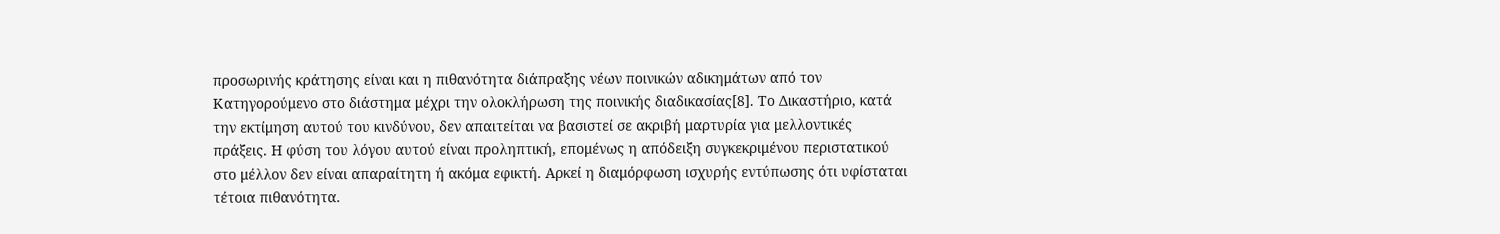προσωρινής κράτησης είναι και η πιθανότητα διάπραξης νέων ποινικών αδικημάτων από τον Κατηγορούμενο στο διάστημα μέχρι την ολοκλήρωση της ποινικής διαδικασίας[8]. Το Δικαστήριο, κατά την εκτίμηση αυτού του κινδύνου, δεν απαιτείται να βασιστεί σε ακριβή μαρτυρία για μελλοντικές πράξεις. Η φύση του λόγου αυτού είναι προληπτική, επομένως η απόδειξη συγκεκριμένου περιστατικού στο μέλλον δεν είναι απαραίτητη ή ακόμα εφικτή. Αρκεί η διαμόρφωση ισχυρής εντύπωσης ότι υφίσταται τέτοια πιθανότητα.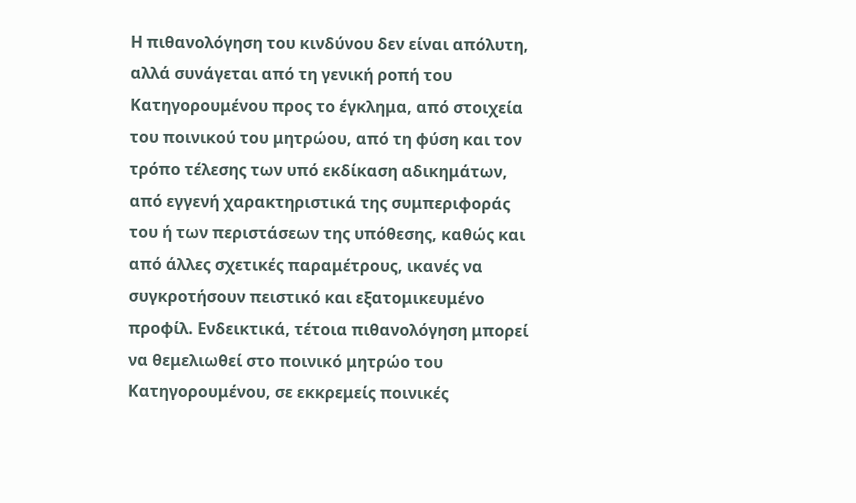Η πιθανολόγηση του κινδύνου δεν είναι απόλυτη, αλλά συνάγεται από τη γενική ροπή του Κατηγορουμένου προς το έγκλημα, από στοιχεία του ποινικού του μητρώου, από τη φύση και τον τρόπο τέλεσης των υπό εκδίκαση αδικημάτων, από εγγενή χαρακτηριστικά της συμπεριφοράς του ή των περιστάσεων της υπόθεσης, καθώς και από άλλες σχετικές παραμέτρους, ικανές να συγκροτήσουν πειστικό και εξατομικευμένο προφίλ. Ενδεικτικά, τέτοια πιθανολόγηση μπορεί να θεμελιωθεί στο ποινικό μητρώο του Κατηγορουμένου, σε εκκρεμείς ποινικές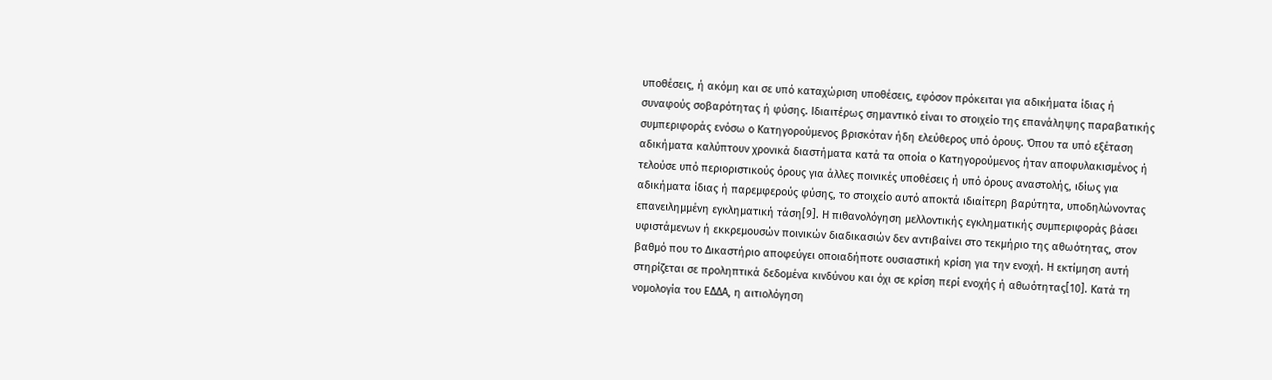υποθέσεις, ή ακόμη και σε υπό καταχώριση υποθέσεις, εφόσον πρόκειται για αδικήματα ίδιας ή συναφούς σοβαρότητας ή φύσης. Ιδιαιτέρως σημαντικό είναι το στοιχείο της επανάληψης παραβατικής συμπεριφοράς ενόσω ο Κατηγορούμενος βρισκόταν ήδη ελεύθερος υπό όρους. Όπου τα υπό εξέταση αδικήματα καλύπτουν χρονικά διαστήματα κατά τα οποία ο Κατηγορούμενος ήταν αποφυλακισμένος ή τελούσε υπό περιοριστικούς όρους για άλλες ποινικές υποθέσεις ή υπό όρους αναστολής, ιδίως για αδικήματα ίδιας ή παρεμφερούς φύσης, το στοιχείο αυτό αποκτά ιδιαίτερη βαρύτητα, υποδηλώνοντας επανειλημμένη εγκληματική τάση[9]. Η πιθανολόγηση μελλοντικής εγκληματικής συμπεριφοράς βάσει υφιστάμενων ή εκκρεμουσών ποινικών διαδικασιών δεν αντιβαίνει στο τεκμήριο της αθωότητας, στον βαθμό που το Δικαστήριο αποφεύγει οποιαδήποτε ουσιαστική κρίση για την ενοχή. Η εκτίμηση αυτή στηρίζεται σε προληπτικά δεδομένα κινδύνου και όχι σε κρίση περί ενοχής ή αθωότητας[10]. Κατά τη νομολογία του ΕΔΔΑ, η αιτιολόγηση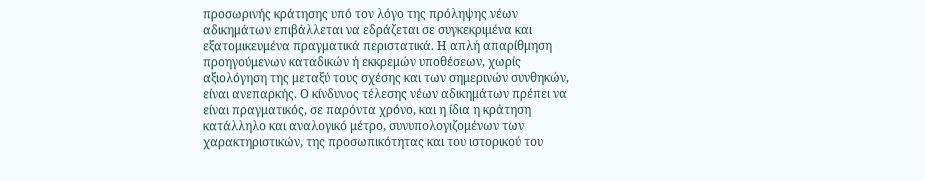προσωρινής κράτησης υπό τον λόγο της πρόληψης νέων αδικημάτων επιβάλλεται να εδράζεται σε συγκεκριμένα και εξατομικευμένα πραγματικά περιστατικά. Η απλή απαρίθμηση προηγούμενων καταδικών ή εκκρεμών υποθέσεων, χωρίς αξιολόγηση της μεταξύ τους σχέσης και των σημερινών συνθηκών, είναι ανεπαρκής. Ο κίνδυνος τέλεσης νέων αδικημάτων πρέπει να είναι πραγματικός, σε παρόντα χρόνο, και η ίδια η κράτηση κατάλληλο και αναλογικό μέτρο, συνυπολογιζομένων των χαρακτηριστικών, της προσωπικότητας και του ιστορικού του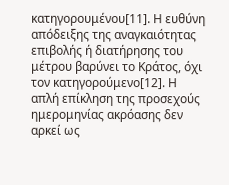κατηγορουμένου[11]. Η ευθύνη απόδειξης της αναγκαιότητας επιβολής ή διατήρησης του μέτρου βαρύνει το Κράτος, όχι τον κατηγορούμενο[12]. Η απλή επίκληση της προσεχούς ημερομηνίας ακρόασης δεν αρκεί ως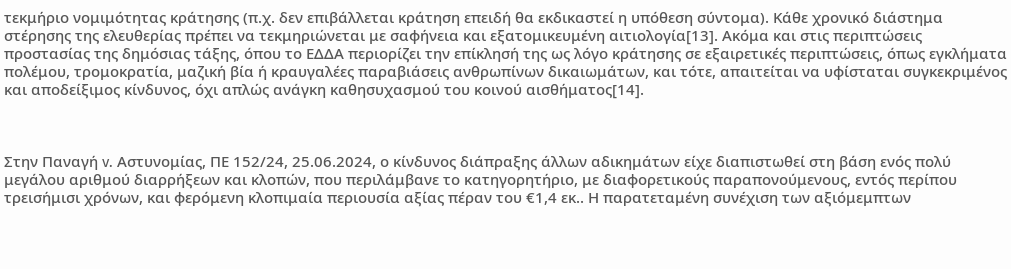τεκμήριο νομιμότητας κράτησης (π.χ. δεν επιβάλλεται κράτηση επειδή θα εκδικαστεί η υπόθεση σύντομα). Κάθε χρονικό διάστημα στέρησης της ελευθερίας πρέπει να τεκμηριώνεται με σαφήνεια και εξατομικευμένη αιτιολογία[13]. Ακόμα και στις περιπτώσεις προστασίας της δημόσιας τάξης, όπου το ΕΔΔΑ περιορίζει την επίκλησή της ως λόγο κράτησης σε εξαιρετικές περιπτώσεις, όπως εγκλήματα πολέμου, τρομοκρατία, μαζική βία ή κραυγαλέες παραβιάσεις ανθρωπίνων δικαιωμάτων, και τότε, απαιτείται να υφίσταται συγκεκριμένος και αποδείξιμος κίνδυνος, όχι απλώς ανάγκη καθησυχασμού του κοινού αισθήματος[14].



Στην Παναγή v. Αστυνομίας, ΠΕ 152/24, 25.06.2024, ο κίνδυνος διάπραξης άλλων αδικημάτων είχε διαπιστωθεί στη βάση ενός πολύ μεγάλου αριθμού διαρρήξεων και κλοπών, που περιλάμβανε το κατηγορητήριο, με διαφορετικούς παραπονούμενους, εντός περίπου τρεισήμισι χρόνων, και φερόμενη κλοπιμαία περιουσία αξίας πέραν του €1,4 εκ.. Η παρατεταμένη συνέχιση των αξιόμεμπτων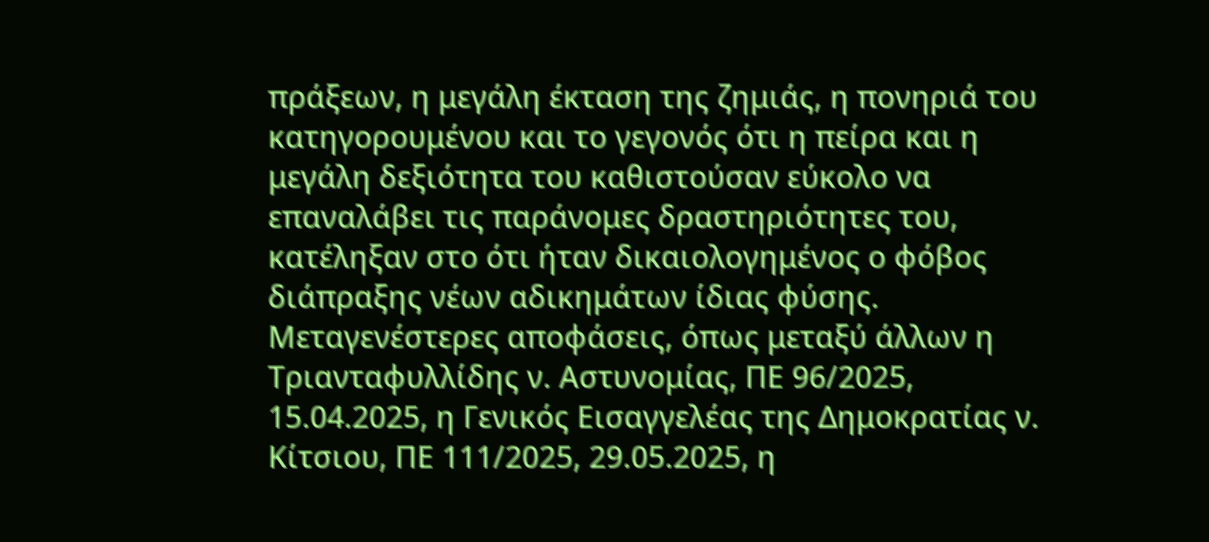πράξεων, η μεγάλη έκταση της ζημιάς, η πονηριά του κατηγορουμένου και το γεγονός ότι η πείρα και η μεγάλη δεξιότητα του καθιστούσαν εύκολο να επαναλάβει τις παράνομες δραστηριότητες του, κατέληξαν στο ότι ήταν δικαιολογημένος ο φόβος διάπραξης νέων αδικημάτων ίδιας φύσης. Μεταγενέστερες αποφάσεις, όπως μεταξύ άλλων η Τριανταφυλλίδης ν. Αστυνομίας, ΠΕ 96/2025, 15.04.2025, η Γενικός Εισαγγελέας της Δημοκρατίας ν. Κίτσιου, ΠΕ 111/2025, 29.05.2025, η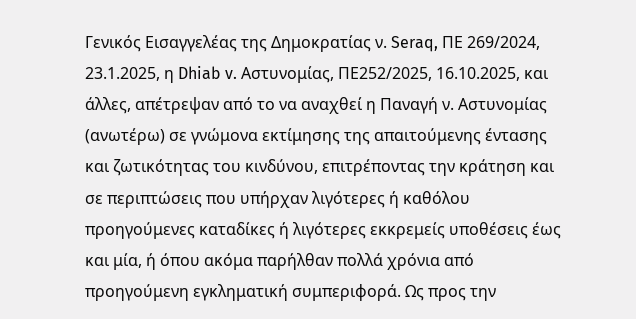Γενικός Εισαγγελέας της Δημοκρατίας ν. Seraq, ΠΕ 269/2024, 23.1.2025, η Dhiab v. Αστυνομίας, ΠΕ252/2025, 16.10.2025, και άλλες, απέτρεψαν από το να αναχθεί η Παναγή ν. Αστυνομίας (ανωτέρω) σε γνώμονα εκτίμησης της απαιτούμενης έντασης και ζωτικότητας του κινδύνου, επιτρέποντας την κράτηση και σε περιπτώσεις που υπήρχαν λιγότερες ή καθόλου προηγούμενες καταδίκες ή λιγότερες εκκρεμείς υποθέσεις έως και μία, ή όπου ακόμα παρήλθαν πολλά χρόνια από προηγούμενη εγκληματική συμπεριφορά. Ως προς την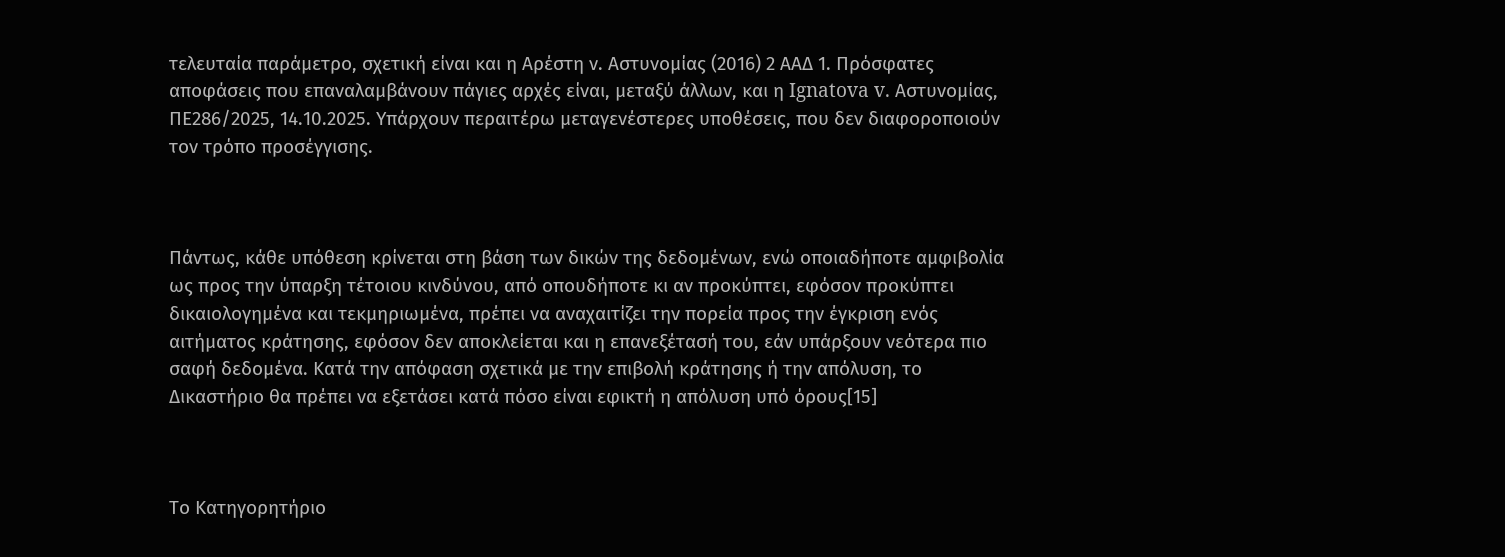τελευταία παράμετρο, σχετική είναι και η Αρέστη ν. Αστυνομίας (2016) 2 ΑΑΔ 1. Πρόσφατες αποφάσεις που επαναλαμβάνουν πάγιες αρχές είναι, μεταξύ άλλων, και η Ignatova v. Αστυνομίας, ΠΕ286/2025, 14.10.2025. Υπάρχουν περαιτέρω μεταγενέστερες υποθέσεις, που δεν διαφοροποιούν τον τρόπο προσέγγισης.



Πάντως, κάθε υπόθεση κρίνεται στη βάση των δικών της δεδομένων, ενώ οποιαδήποτε αμφιβολία ως προς την ύπαρξη τέτοιου κινδύνου, από οπουδήποτε κι αν προκύπτει, εφόσον προκύπτει δικαιολογημένα και τεκμηριωμένα, πρέπει να αναχαιτίζει την πορεία προς την έγκριση ενός αιτήματος κράτησης, εφόσον δεν αποκλείεται και η επανεξέτασή του, εάν υπάρξουν νεότερα πιο σαφή δεδομένα. Κατά την απόφαση σχετικά με την επιβολή κράτησης ή την απόλυση, το Δικαστήριο θα πρέπει να εξετάσει κατά πόσο είναι εφικτή η απόλυση υπό όρους[15]



Το Κατηγορητήριο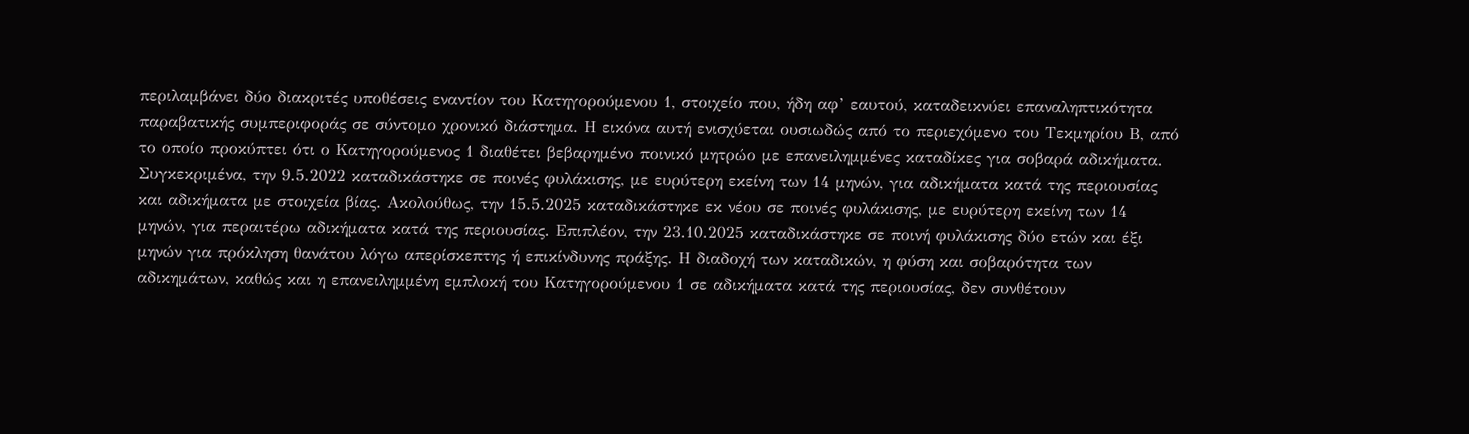περιλαμβάνει δύο διακριτές υποθέσεις εναντίον του Κατηγορούμενου 1, στοιχείο που, ήδη αφ’ εαυτού, καταδεικνύει επαναληπτικότητα παραβατικής συμπεριφοράς σε σύντομο χρονικό διάστημα. Η εικόνα αυτή ενισχύεται ουσιωδώς από το περιεχόμενο του Τεκμηρίου Β, από το οποίο προκύπτει ότι ο Κατηγορούμενος 1 διαθέτει βεβαρημένο ποινικό μητρώο με επανειλημμένες καταδίκες για σοβαρά αδικήματα. Συγκεκριμένα, την 9.5.2022 καταδικάστηκε σε ποινές φυλάκισης, με ευρύτερη εκείνη των 14 μηνών, για αδικήματα κατά της περιουσίας και αδικήματα με στοιχεία βίας. Ακολούθως, την 15.5.2025 καταδικάστηκε εκ νέου σε ποινές φυλάκισης, με ευρύτερη εκείνη των 14 μηνών, για περαιτέρω αδικήματα κατά της περιουσίας. Επιπλέον, την 23.10.2025 καταδικάστηκε σε ποινή φυλάκισης δύο ετών και έξι μηνών για πρόκληση θανάτου λόγω απερίσκεπτης ή επικίνδυνης πράξης. Η διαδοχή των καταδικών, η φύση και σοβαρότητα των αδικημάτων, καθώς και η επανειλημμένη εμπλοκή του Κατηγορούμενου 1 σε αδικήματα κατά της περιουσίας, δεν συνθέτουν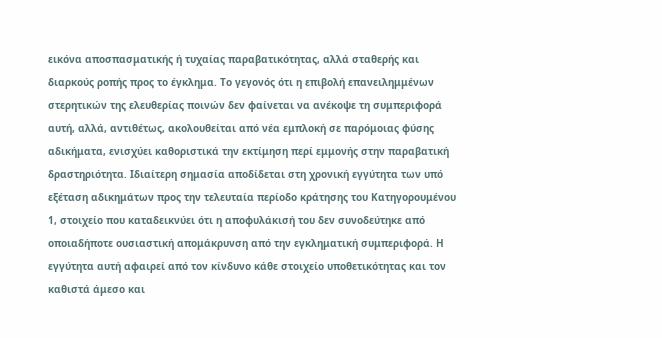εικόνα αποσπασματικής ή τυχαίας παραβατικότητας, αλλά σταθερής και διαρκούς ροπής προς το έγκλημα. Το γεγονός ότι η επιβολή επανειλημμένων στερητικών της ελευθερίας ποινών δεν φαίνεται να ανέκοψε τη συμπεριφορά αυτή, αλλά, αντιθέτως, ακολουθείται από νέα εμπλοκή σε παρόμοιας φύσης αδικήματα, ενισχύει καθοριστικά την εκτίμηση περί εμμονής στην παραβατική δραστηριότητα. Ιδιαίτερη σημασία αποδίδεται στη χρονική εγγύτητα των υπό εξέταση αδικημάτων προς την τελευταία περίοδο κράτησης του Κατηγορουμένου 1, στοιχείο που καταδεικνύει ότι η αποφυλάκισή του δεν συνοδεύτηκε από οποιαδήποτε ουσιαστική απομάκρυνση από την εγκληματική συμπεριφορά. Η εγγύτητα αυτή αφαιρεί από τον κίνδυνο κάθε στοιχείο υποθετικότητας και τον καθιστά άμεσο και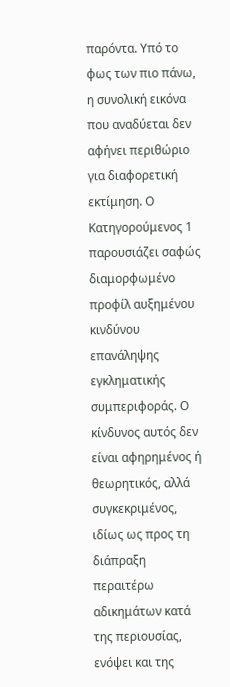παρόντα. Υπό το φως των πιο πάνω, η συνολική εικόνα που αναδύεται δεν αφήνει περιθώριο για διαφορετική εκτίμηση. Ο Κατηγορούμενος 1 παρουσιάζει σαφώς διαμορφωμένο προφίλ αυξημένου κινδύνου επανάληψης εγκληματικής συμπεριφοράς. Ο κίνδυνος αυτός δεν είναι αφηρημένος ή θεωρητικός, αλλά συγκεκριμένος, ιδίως ως προς τη διάπραξη περαιτέρω αδικημάτων κατά της περιουσίας, ενόψει και της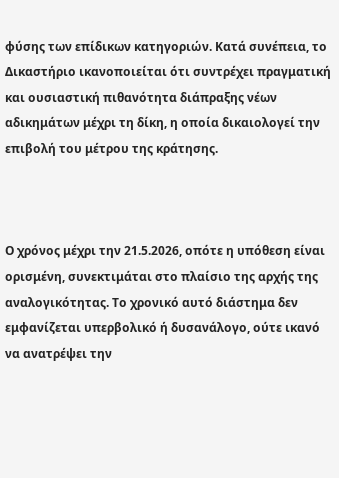φύσης των επίδικων κατηγοριών. Κατά συνέπεια, το Δικαστήριο ικανοποιείται ότι συντρέχει πραγματική και ουσιαστική πιθανότητα διάπραξης νέων αδικημάτων μέχρι τη δίκη, η οποία δικαιολογεί την επιβολή του μέτρου της κράτησης.



Ο χρόνος μέχρι την 21.5.2026, οπότε η υπόθεση είναι ορισμένη, συνεκτιμάται στο πλαίσιο της αρχής της αναλογικότητας. Το χρονικό αυτό διάστημα δεν εμφανίζεται υπερβολικό ή δυσανάλογο, ούτε ικανό να ανατρέψει την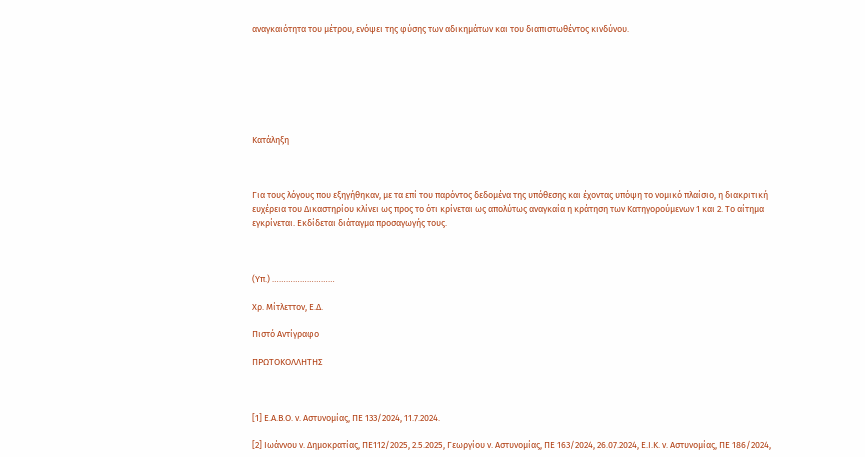αναγκαιότητα του μέτρου, ενόψει της φύσης των αδικημάτων και του διαπιστωθέντος κινδύνου.







Κατάληξη



Για τους λόγους που εξηγήθηκαν, με τα επί του παρόντος δεδομένα της υπόθεσης και έχοντας υπόψη το νομικό πλαίσιο, η διακριτική ευχέρεια του Δικαστηρίου κλίνει ως προς το ότι κρίνεται ως απολύτως αναγκαία η κράτηση των Κατηγορούμενων 1 και 2. Το αίτημα εγκρίνεται. Εκδίδεται διάταγμα προσαγωγής τους.



(Υπ.) ………………………

Χρ. Μίτλεττον, Ε.Δ.

Πιστό Αντίγραφο

ΠΡΩΤΟΚΟΛΛΗΤΗΣ



[1] Ε.Α.Β.Ο. ν. Αστυνομίας, ΠΕ 133/2024, 11.7.2024.

[2] Ιωάννου ν. Δημοκρατίας, ΠΕ112/2025, 2.5.2025, Γεωργίου ν. Αστυνομίας, ΠΕ 163/2024, 26.07.2024, Ε.Ι.Κ. ν. Αστυνομίας, ΠΕ 186/2024,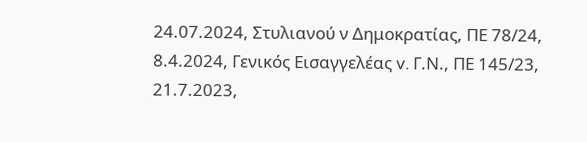24.07.2024, Στυλιανού ν Δημοκρατίας, ΠΕ 78/24, 8.4.2024, Γενικός Εισαγγελέας v. Γ.Ν., ΠΕ 145/23, 21.7.2023,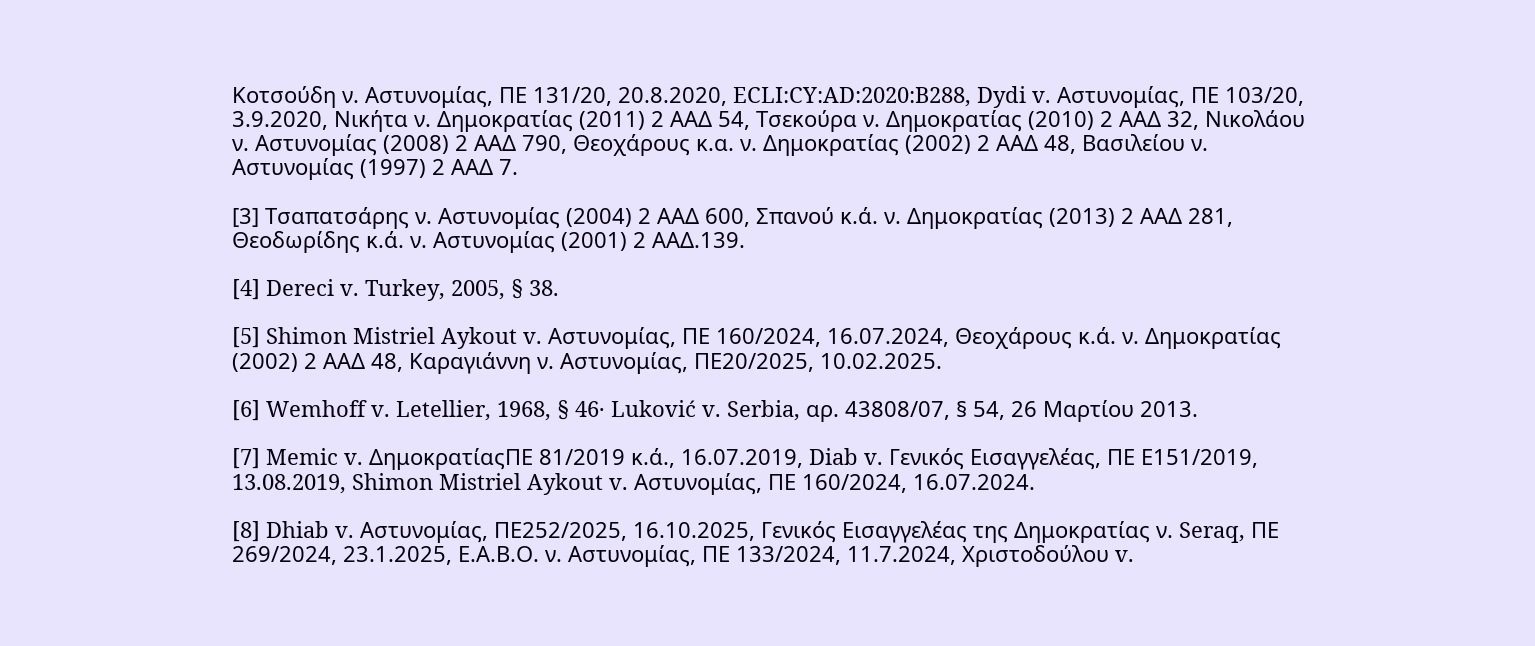Κοτσούδη ν. Αστυνομίας, ΠΕ 131/20, 20.8.2020, ECLI:CY:AD:2020:B288, Dydi v. Αστυνομίας, ΠΕ 103/20, 3.9.2020, Νικήτα ν. Δημοκρατίας (2011) 2 ΑΑΔ 54, Τσεκούρα ν. Δημοκρατίας (2010) 2 ΑΑΔ 32, Νικολάου ν. Αστυνομίας (2008) 2 ΑΑΔ 790, Θεοχάρους κ.α. ν. Δημοκρατίας (2002) 2 ΑΑΔ 48, Βασιλείου ν. Αστυνομίας (1997) 2 ΑΑΔ 7.

[3] Τσαπατσάρης ν. Αστυνομίας (2004) 2 ΑΑΔ 600, Σπανού κ.ά. ν. Δημοκρατίας (2013) 2 ΑΑΔ 281, Θεοδωρίδης κ.ά. ν. Αστυνομίας (2001) 2 ΑΑΔ.139.

[4] Dereci v. Turkey, 2005, § 38.

[5] Shimon Mistriel Aykout v. Αστυνομίας, ΠΕ 160/2024, 16.07.2024, Θεοχάρους κ.ά. ν. Δημοκρατίας (2002) 2 ΑΑΔ 48, Καραγιάννη ν. Αστυνομίας, ΠΕ20/2025, 10.02.2025.

[6] Wemhoff v. Letellier, 1968, § 46· Luković v. Serbia, αρ. 43808/07, § 54, 26 Μαρτίου 2013.

[7] Memic v. ΔημοκρατίαςΠΕ 81/2019 κ.ά., 16.07.2019, Diab v. Γενικός Εισαγγελέας, ΠΕ Ε151/2019, 13.08.2019, Shimon Mistriel Aykout v. Αστυνομίας, ΠΕ 160/2024, 16.07.2024.

[8] Dhiab v. Αστυνομίας, ΠΕ252/2025, 16.10.2025, Γενικός Εισαγγελέας της Δημοκρατίας ν. Seraq, ΠΕ 269/2024, 23.1.2025, Ε.Α.Β.Ο. ν. Αστυνομίας, ΠΕ 133/2024, 11.7.2024, Χριστοδούλου v.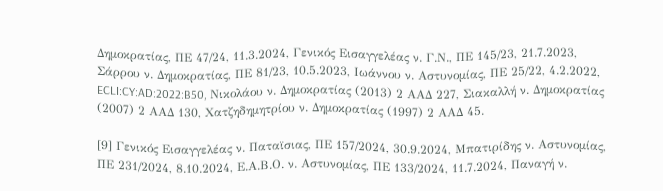Δημοκρατίας, ΠΕ 47/24, 11.3.2024, Γενικός Εισαγγελέας ν. Γ.Ν., ΠΕ 145/23, 21.7.2023, Σάρρου ν. Δημοκρατίας, ΠΕ 81/23, 10.5.2023, Ιωάννου ν. Αστυνομίας, ΠΕ 25/22, 4.2.2022, ECLI:CY:AD:2022:B50, Νικολάου ν. Δημοκρατίας (2013) 2 ΑΑΔ 227, Σιακαλλή ν. Δημοκρατίας (2007) 2 ΑΑΔ 130, Χατζηδημητρίου ν. Δημοκρατίας (1997) 2 ΑΑΔ 45.

[9] Γενικός Εισαγγελέας ν. Παταϊσιας, ΠΕ 157/2024, 30.9.2024, Μπατιρίδης ν. Αστυνομίας, ΠΕ 231/2024, 8.10.2024, Ε.Α.Β.Ο. ν. Αστυνομίας, ΠΕ 133/2024, 11.7.2024, Παναγή ν.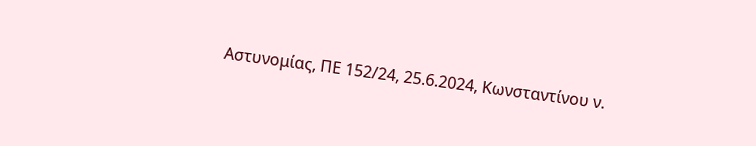Αστυνομίας, ΠΕ 152/24, 25.6.2024, Κωνσταντίνου ν.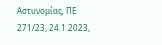Αστυνομίας, ΠΕ 271/23, 24.1.2023,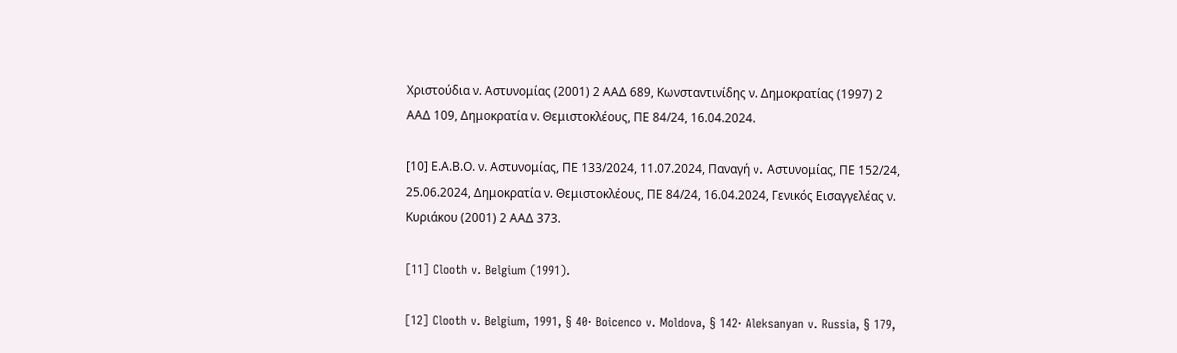Χριστούδια ν. Αστυνομίας (2001) 2 ΑΑΔ 689, Κωνσταντινίδης ν. Δημοκρατίας (1997) 2 ΑΑΔ 109, Δημοκρατία ν. Θεμιστοκλέους, ΠΕ 84/24, 16.04.2024.

[10] Ε.Α.Β.Ο. ν. Αστυνομίας, ΠΕ 133/2024, 11.07.2024, Παναγή v. Αστυνομίας, ΠΕ 152/24, 25.06.2024, Δημοκρατία ν. Θεμιστοκλέους, ΠΕ 84/24, 16.04.2024, Γενικός Εισαγγελέας ν. Κυριάκου (2001) 2 ΑΑΔ 373.

[11] Clooth v. Belgium (1991).

[12] Clooth v. Belgium, 1991, § 40· Boicenco v. Moldova, § 142· Aleksanyan v. Russia, § 179,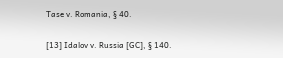Tase v. Romania, § 40.

[13] Idalov v. Russia [GC], § 140.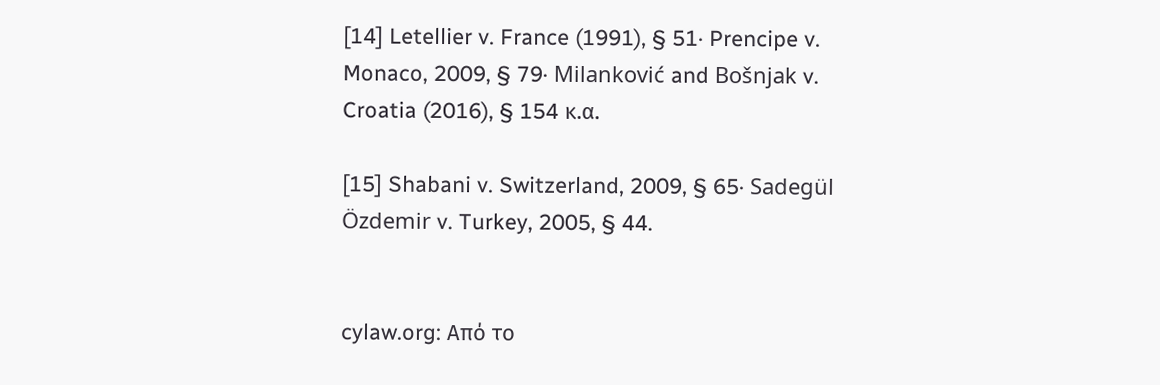[14] Letellier v. France (1991), § 51· Prencipe v. Monaco, 2009, § 79· Milanković and Bošnjak v. Croatia (2016), § 154 κ.α.

[15] Shabani v. Switzerland, 2009, § 65· Sadegül Özdemir v. Turkey, 2005, § 44.


cylaw.org: Από το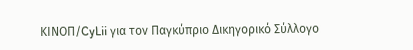ΚΙΝOΠ/CyLii για τον Παγκύπριο Δικηγορικό Σύλλογο